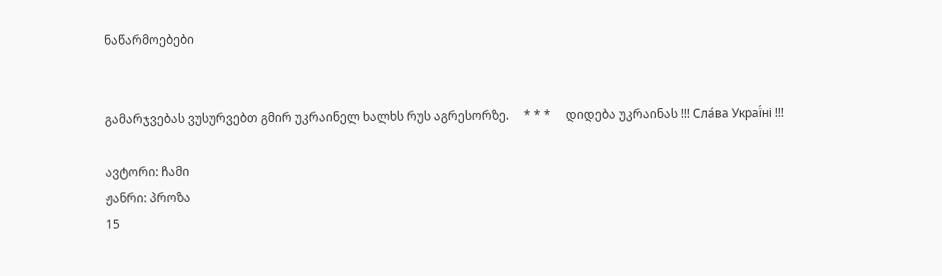ნაწარმოებები


გამარჯვებას ვუსურვებთ გმირ უკრაინელ ხალხს რუს აგრესორზე.     * * *     დიდება უკრაინას !!! Сла́ва Украї́ні !!!

ავტორი: ჩამი
ჟანრი: პროზა
15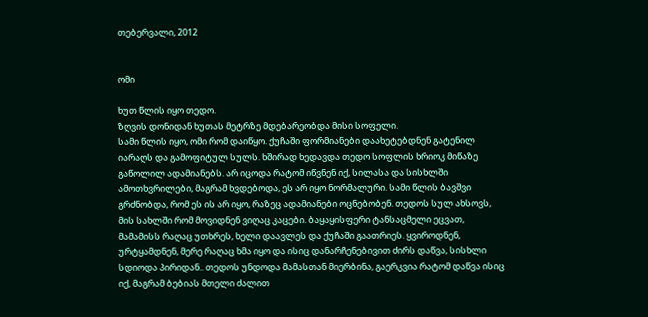თებერვალი, 2012


ომი

ხუთ წლის იყო თედო.
ზღვის დონიდან ხუთას მეტრზე მდებარეობდა მისი სოფელი.
სამი წლის იყო, ომი რომ დაიწყო. ქუჩაში ფორმიანები დაახეტებდნენ გატენილ იარაღს და გამოფიტულ სულს. ხშირად ხედავდა თედო სოფლის ხრიოკ მიწაზე გაწოლილ ადამიანებს. არ იცოდა რატომ იწვნენ იქ, სილასა და სისხლში ამოთხვრილები, მაგრამ ხვდებოდა, ეს არ იყო ნორმალური. სამი წლის ბავშვი გრძნობდა, რომ ეს ის არ იყო, რაზეც ადამიანები ოცნებობენ. თედოს სულ ახსოვს, მის სახლში რომ მოვიდნენ ვიღაც კაცები. ბაყაყისფერი ტანსაცმელი ეცვათ, მამამისს რაღაც უთხრეს, ხელი დაავლეს და ქუჩაში გაათრიეს. ყვიროდნენ, ურტყამდნენ, მერე რაღაც ხმა იყო და ისიც დანარჩენებივით ძირს დაწვა, სისხლი სდიოდა პირიდან.. თედოს უნდოდა მამასთან მიერბინა, გაერკვია რატომ დაწვა ისიც იქ, მაგრამ ბებიას მთელი ძალით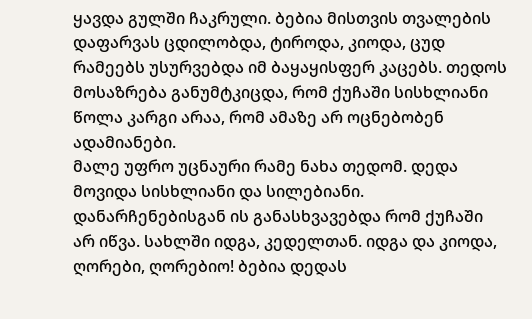ყავდა გულში ჩაკრული. ბებია მისთვის თვალების დაფარვას ცდილობდა, ტიროდა, კიოდა, ცუდ რამეებს უსურვებდა იმ ბაყაყისფერ კაცებს. თედოს მოსაზრება განუმტკიცდა, რომ ქუჩაში სისხლიანი წოლა კარგი არაა, რომ ამაზე არ ოცნებობენ ადამიანები.
მალე უფრო უცნაური რამე ნახა თედომ. დედა მოვიდა სისხლიანი და სილებიანი. დანარჩენებისგან ის განასხვავებდა რომ ქუჩაში არ იწვა. სახლში იდგა, კედელთან. იდგა და კიოდა, ღორები, ღორებიო! ბებია დედას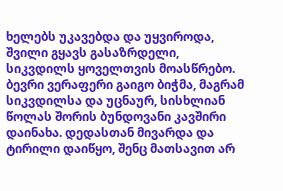ხელებს უკავებდა და უყვიროდა, შვილი გყავს გასაზრდელი, სიკვდილს ყოველთვის მოასწრებო. ბევრი ვერაფერი გაიგო ბიჭმა, მაგრამ სიკვდილსა და უცნაურ, სისხლიან წოლას შორის ბუნდოვანი კავშირი დაინახა. დედასთან მივარდა და ტირილი დაიწყო, შენც მათსავით არ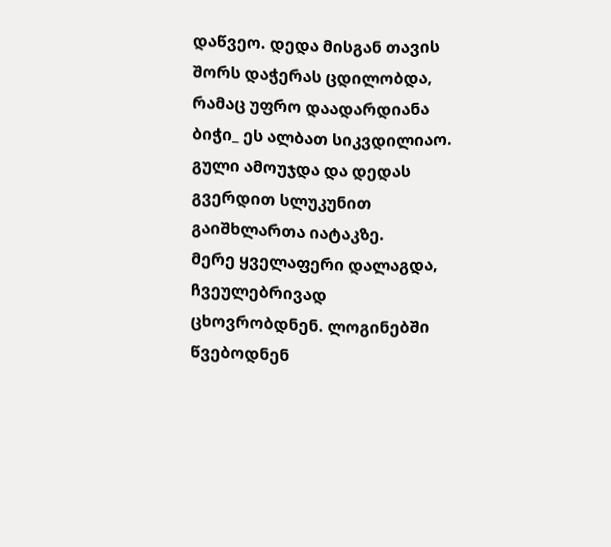დაწვეო. დედა მისგან თავის შორს დაჭერას ცდილობდა, რამაც უფრო დაადარდიანა ბიჭი_ ეს ალბათ სიკვდილიაო. გული ამოუჯდა და დედას გვერდით სლუკუნით გაიშხლართა იატაკზე.
მერე ყველაფერი დალაგდა, ჩვეულებრივად ცხოვრობდნენ. ლოგინებში წვებოდნენ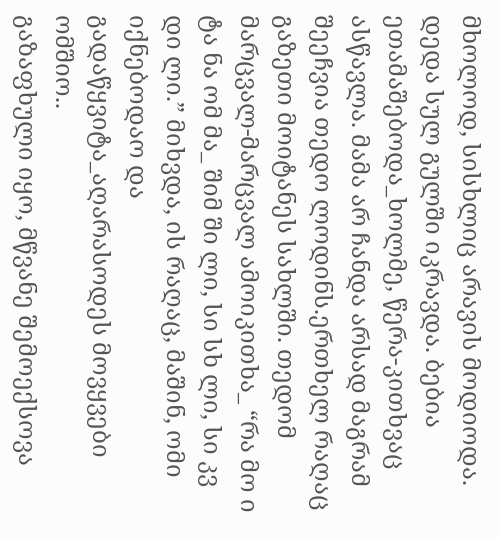მხოლოდ, სისხლიც არავის მოდიოდა. დედა სულ გულში იკრავდა. ბებია ეთამაშებოდა_ხოლმე, წერა-კითხვაც ასწავლა. მამა არ ჩანდა არსად მაგრამ შეეჩვია თედო ლოდინს.ერთხელ რაღაც გაზეთი მოიტანეს სახლში. თედომ მარცვალ-მარცვალ ამოიკითხა_ “რა მო ი ტა ნა ომ მა_ შიმ ში ლი, სი სხ ლი, სი კვ დი ლი.” მიხვდა, ის რაღაც, მაშინ, ომი იქნებოდაო და გადაწყვიტა_აღარასოდეს მოვყვები ომშიო..
გაზაფხული იყო, მწვანე შემოექსოვა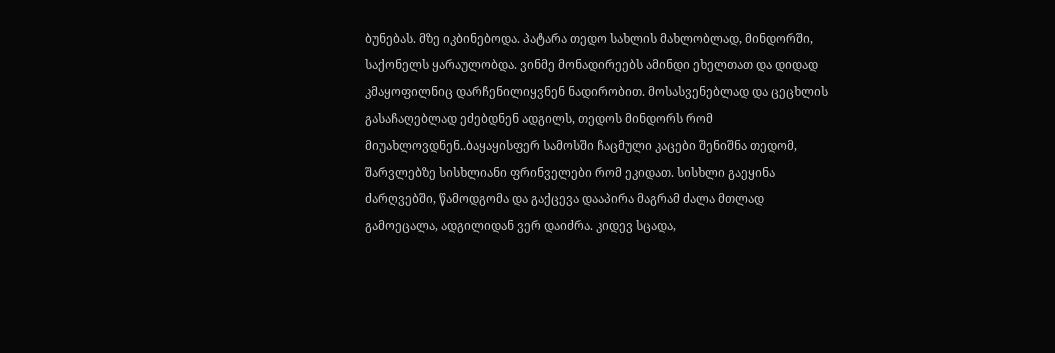ბუნებას. მზე იკბინებოდა. პატარა თედო სახლის მახლობლად, მინდორში, საქონელს ყარაულობდა. ვინმე მონადირეებს ამინდი ეხელთათ და დიდად კმაყოფილნიც დარჩენილიყვნენ ნადირობით. მოსასვენებლად და ცეცხლის გასაჩაღებლად ეძებდნენ ადგილს, თედოს მინდორს რომ მიუახლოვდნენ..ბაყაყისფერ სამოსში ჩაცმული კაცები შენიშნა თედომ, შარვლებზე სისხლიანი ფრინველები რომ ეკიდათ. სისხლი გაეყინა ძარღვებში, წამოდგომა და გაქცევა დააპირა მაგრამ ძალა მთლად გამოეცალა, ადგილიდან ვერ დაიძრა. კიდევ სცადა,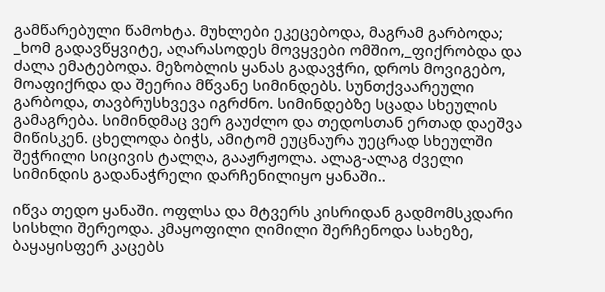გამწარებული წამოხტა. მუხლები ეკეცებოდა, მაგრამ გარბოდა; _ხომ გადავწყვიტე, აღარასოდეს მოვყვები ომშიო,_ფიქრობდა და ძალა ემატებოდა. მეზობლის ყანას გადავჭრი, დროს მოვიგებო, მოაფიქრდა და შეერია მწვანე სიმინდებს. სუნთქვაარეული გარბოდა, თავბრუსხვევა იგრძნო. სიმინდებზე სცადა სხეულის გამაგრება. სიმინდმაც ვერ გაუძლო და თედოსთან ერთად დაეშვა მიწისკენ. ცხელოდა ბიჭს, ამიტომ ეუცნაურა უეცრად სხეულში შეჭრილი სიცივის ტალღა, გააჟრჟოლა. ალაგ-ალაგ ძველი სიმინდის გადანაჭრელი დარჩენილიყო ყანაში..

იწვა თედო ყანაში. ოფლსა და მტვერს კისრიდან გადმომსკდარი სისხლი შერეოდა. კმაყოფილი ღიმილი შერჩენოდა სახეზე, ბაყაყისფერ კაცებს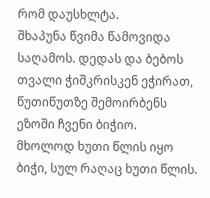რომ დაუსხლტა.
შხაპუნა წვიმა წამოვიდა საღამოს. დედას და ბებოს თვალი ჭიშკრისკენ ეჭირათ, წუთიწუთზე შემოირბენს ეზოში ჩვენი ბიჭიო.
მხოლოდ ხუთი წლის იყო ბიჭი, სულ რაღაც ხუთი წლის.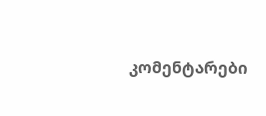კომენტარები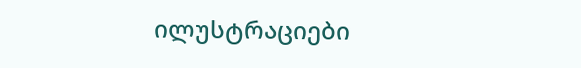ილუსტრაციები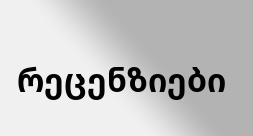რეცენზიები